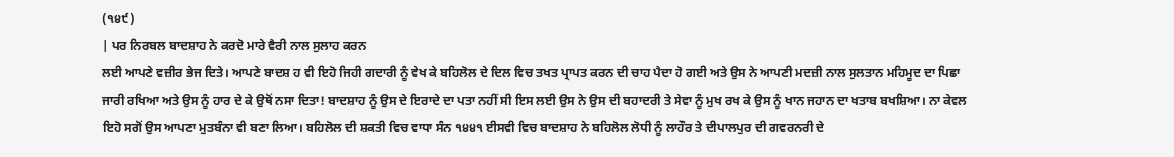(੧੪੯)
| ਪਰ ਨਿਰਬਲ ਬਾਦਸ਼ਾਹ ਨੇ ਕਰਦੋ ਮਾਰੇ ਵੈਰੀ ਨਾਲ ਸੁਲਾਹ ਕਰਨ
ਲਈ ਆਪਣੇ ਵਜ਼ੀਰ ਭੇਜ ਦਿਤੇ। ਆਪਣੇ ਬਾਦਸ਼ ਹ ਵੀ ਇਹੋ ਜਿਹੀ ਗਦਾਰੀ ਨੂੰ ਵੇਖ ਕੇ ਬਹਿਲੋਲ ਦੇ ਦਿਲ ਵਿਚ ਤਖਤ ਪ੍ਰਾਪਤ ਕਰਨ ਦੀ ਚਾਹ ਪੈਦਾ ਹੋ ਗਈ ਅਤੇ ਉਸ ਨੇ ਆਪਣੀ ਮਦਜ਼ੀ ਨਾਲ ਸੁਲਤਾਨ ਮਹਿਮੂਦ ਦਾ ਪਿਛਾ ਜਾਰੀ ਰਖਿਆ ਅਤੇ ਉਸ ਨੂੰ ਹਾਰ ਦੇ ਕੇ ਉਥੋਂ ਨਸਾ ਦਿਤਾ! ਬਾਦਸ਼ਾਹ ਨੂੰ ਉਸ ਦੇ ਇਰਾਦੇ ਦਾ ਪਤਾ ਨਹੀਂ ਸੀ ਇਸ ਲਈ ਉਸ ਨੇ ਉਸ ਦੀ ਬਹਾਦਰੀ ਤੇ ਸੇਵਾ ਨੂੰ ਮੁਖ ਰਖ ਕੇ ਉਸ ਨੂੰ ਖਾਨ ਜਹਾਨ ਦਾ ਖਤਾਬ ਬਖਸ਼ਿਆ। ਨਾ ਕੇਵਲ ਇਹੋ ਸਗੋਂ ਉਸ ਆਪਣਾ ਮੁਤਬੰਨਾ ਵੀ ਬਣਾ ਲਿਆ। ਬਹਿਲੋਲ ਦੀ ਸ਼ਕਤੀ ਵਿਚ ਵਾਧਾ ਸੰਨ ੧੪੪੧ ਈਸਵੀ ਵਿਚ ਬਾਦਸ਼ਾਹ ਨੇ ਬਹਿਲੋਲ ਲੋਧੀ ਨੂੰ ਲਾਹੌਰ ਤੇ ਦੀਪਾਲਪੁਰ ਦੀ ਗਵਰਨਰੀ ਦੇ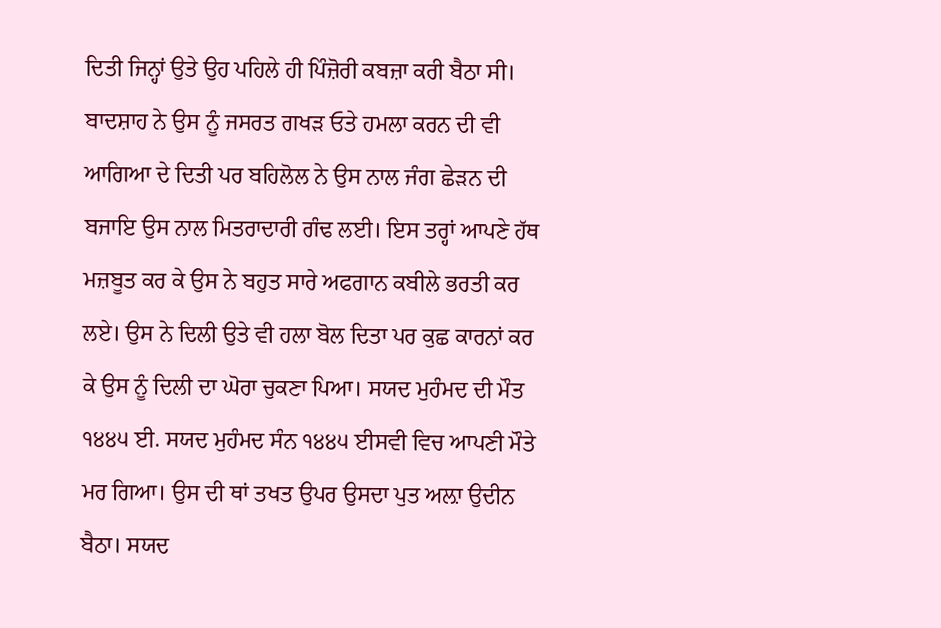ਦਿਤੀ ਜਿਨ੍ਹਾਂ ਉਤੇ ਉਹ ਪਹਿਲੇ ਹੀ ਪਿੰਜ਼ੋਰੀ ਕਬਜ਼ਾ ਕਰੀ ਬੈਠਾ ਸੀ। ਬਾਦਸ਼ਾਹ ਨੇ ਉਸ ਨੂੰ ਜਸਰਤ ਗਖੜ ਓਤੇ ਹਮਲਾ ਕਰਨ ਦੀ ਵੀ ਆਗਿਆ ਦੇ ਦਿਤੀ ਪਰ ਬਹਿਲੋਲ ਨੇ ਉਸ ਨਾਲ ਜੰਗ ਛੇੜਨ ਦੀ ਬਜਾਇ ਉਸ ਨਾਲ ਮਿਤਰਾਦਾਰੀ ਗੰਢ ਲਈ। ਇਸ ਤਰ੍ਹਾਂ ਆਪਣੇ ਹੱਥ ਮਜ਼ਬੂਤ ਕਰ ਕੇ ਉਸ ਨੇ ਬਹੁਤ ਸਾਰੇ ਅਫਗਾਨ ਕਬੀਲੇ ਭਰਤੀ ਕਰ ਲਏ। ਉਸ ਨੇ ਦਿਲੀ ਉਤੇ ਵੀ ਹਲਾ ਬੋਲ ਦਿਤਾ ਪਰ ਕੁਛ ਕਾਰਨਾਂ ਕਰ ਕੇ ਉਸ ਨੂੰ ਦਿਲੀ ਦਾ ਘੋਰਾ ਚੁਕਣਾ ਪਿਆ। ਸਯਦ ਮੁਹੰਮਦ ਦੀ ਮੌਤ ੧੪੪੫ ਈ. ਸਯਦ ਮੁਹੰਮਦ ਸੰਨ ੧੪੪੫ ਈਸਵੀ ਵਿਚ ਆਪਣੀ ਮੌਤੇ ਮਰ ਗਿਆ। ਉਸ ਦੀ ਥਾਂ ਤਖਤ ਉਪਰ ਉਸਦਾ ਪੁਤ ਅਲ਼ਾ ਉਦੀਨ ਬੈਠਾ। ਸਯਦ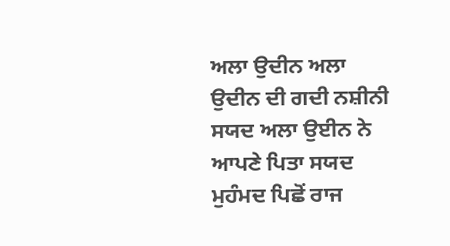ਅਲਾ ਉਦੀਨ ਅਲਾ ਉਦੀਨ ਦੀ ਗਦੀ ਨਸ਼ੀਨੀ ਸਯਦ ਅਲਾ ਉਈਨ ਨੇ ਆਪਣੇ ਪਿਤਾ ਸਯਦ ਮੁਹੰਮਦ ਪਿਛੋਂ ਰਾਜ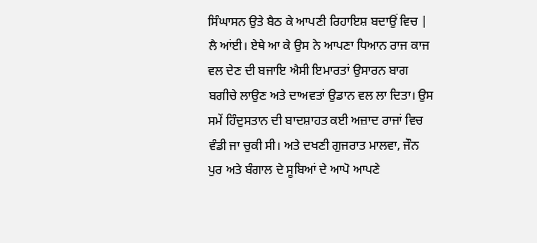ਸਿੰਘਾਸਨ ਉਤੇ ਬੈਠ ਕੇ ਆਪਣੀ ਰਿਹਾਇਸ਼ ਬਦਾਉਂ ਵਿਚ |
ਲੈ ਆਂਈ। ਏਥੇ ਆ ਕੇ ਉਸ ਨੇ ਆਪਣਾ ਧਿਆਨ ਰਾਜ ਕਾਜ ਵਲ ਦੇਣ ਦੀ ਬਜਾਇ ਐਸੀ ਇਮਾਰਤਾਂ ਉਸਾਰਨ ਬਾਗ ਬਗੀਚੇ ਲਾਉਣ ਅਤੇ ਦਾਅਵਤਾਂ ਉਡਾਨ ਵਲ ਲਾ ਦਿਤਾ। ਉਸ ਸਮੇਂ ਹਿੰਦੁਸਤਾਨ ਦੀ ਬਾਦਸ਼ਾਹਤ ਕਈ ਅਜ਼ਾਦ ਰਾਜਾਂ ਵਿਚ ਵੰਡੀ ਜਾ ਚੁਕੀ ਸੀ। ਅਤੇ ਦਖਣੀ ਗੁਜਰਾਤ ਮਾਲਵਾ, ਜੌਨ ਪੁਰ ਅਤੇ ਬੰਗਾਲ ਦੇ ਸੂਬਿਆਂ ਦੇ ਆਪੋ ਆਪਣੇ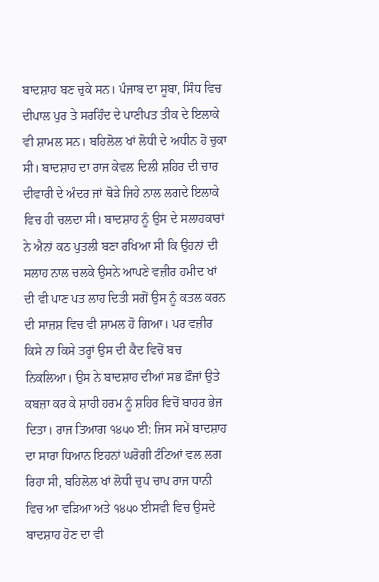ਬਾਦਸ਼ਾਹ ਬਣ ਚੁਕੇ ਸਨ। ਪੰਜਾਬ ਦਾ ਸੂਬਾ, ਸਿੰਧ ਵਿਚ ਦੀਪਾਲ ਪੁਰ ਤੇ ਸਰਹਿੰਦ ਦੇ ਪਾਣੀਪਤ ਤੀਕ ਦੇ ਇਲਾਕੇ ਵੀ ਸ਼ਾਮਲ ਸਨ। ਬਹਿਲੋਲ ਖਾਂ ਲੋਧੀ ਦੇ ਅਧੀਨ ਹੋ ਚੁਕਾ ਸੀ। ਬਾਦਸ਼ਾਹ ਦਾ ਰਾਜ ਕੇਵਲ ਦਿਲੀ ਸ਼ਹਿਰ ਦੀ ਚਾਰ ਦੀਵਾਰੀ ਦੇ ਅੰਦਰ ਜਾਂ ਥੋੜੇ ਜਿਹੇ ਨਾਲ ਲਗਦੇ ਇਲਾਕੇ ਵਿਚ ਹੀ ਚਲਦਾ ਸੀ। ਬਾਦਸ਼ਾਹ ਨੂੰ ਉਸ ਦੇ ਸਲਾਹਕਾਰਾਂ ਨੇ ਐਨਾਂ ਕਠ ਪੁਤਲੀ ਬਣਾ ਰਖਿਆ ਸੀ ਕਿ ਉਹਨਾਂ ਦੀ ਸਲਾਹ ਨਾਲ ਚਲਕੇ ਉਸਨੇ ਆਪਣੇ ਵਜ਼ੀਰ ਹਮੀਦ ਖਾਂ ਦੀ ਵੀ ਪਾਣ ਪਤ ਲਾਹ ਦਿਤੀ ਸਗੋਂ ਉਸ ਨੂੰ ਕਤਲ ਕਰਨ ਦੀ ਸਾਜ਼ਸ਼ ਵਿਚ ਵੀ ਸ਼ਾਮਲ ਹੋ ਗਿਆ। ਪਰ ਵਜ਼ੀਰ ਕਿਸੇ ਨਾ ਕਿਸੇ ਤਰ੍ਹਾਂ ਉਸ ਦੀ ਕੈਦ ਵਿਚੋਂ ਬਚ ਨਿਕਲਿਆ। ਉਸ ਨੇ ਬਾਦਸ਼ਾਹ ਦੀਆਂ ਸਭ ਫ਼ੌਜਾਂ ਉਤੇ ਕਬਜ਼ਾ ਕਰ ਕੇ ਸ਼ਾਹੀ ਹਰਮ ਨੂੰ ਸ਼ਹਿਰ ਵਿਚੋਂ ਬਾਹਰ ਭੇਜ ਦਿਤਾ। ਰਾਜ ਤਿਆਗ ੧੪੫੦ ਈ: ਜਿਸ ਸਮੇਂ ਬਾਦਸ਼ਾਹ ਦਾ ਸਾਰਾ ਧਿਆਨ ਇਹਨਾਂ ਘਰੋਗੀ ਟੰਟਿਆਂ ਵਲ ਲਗ ਰਿਹਾ ਸੀ, ਬਹਿਲੋਲ ਖਾਂ ਲੋਧੀ ਚੁਪ ਚਾਪ ਰਾਜ ਧਾਨੀ ਵਿਚ ਆ ਵੜਿਆ ਅਤੇ ੧੪੫੦ ਈਸਵੀ ਵਿਚ ਉਸਦੇ ਬਾਦਸ਼ਾਹ ਹੋਣ ਦਾ ਵੀ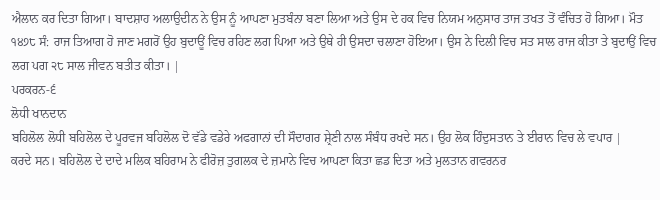ਐਲਾਨ ਕਰ ਦਿਤਾ ਗਿਆ। ਬਾਦਸ਼ਾਹ ਅਲਾਉਦੀਨ ਨੇ ਉਸ ਨੂੰ ਆਪਣਾ ਮੁਤਬੰਨਾ ਬਣਾ ਲਿਆ ਅਤੇ ਉਸ ਦੇ ਹਕ ਵਿਚ ਨਿਯਮ ਅਨੁਸਾਰ ਤਾਜ ਤਖਤ ਤੋਂ ਵੰਚਿਤ ਹੋ ਗਿਆ। ਮੌਤ ੧੪੭੮ ਸੰ: ਰਾਜ ਤਿਆਗ ਹੋ ਜਾਣ ਮਗਰੋਂ ਉਹ ਬੁਦਾਊਂ ਵਿਚ ਰਹਿਣ ਲਗ ਪਿਆ ਅਤੇ ਉਥੇ ਹੀ ਉਸਦਾ ਚਲਾਣਾ ਹੋਇਆ। ਉਸ ਨੇ ਦਿਲੀ ਵਿਚ ਸਤ ਸਾਲ ਰਾਜ ਕੀਤਾ ਤੇ ਬੁਦਾਉਂ ਵਿਚ ਲਗ ਪਗ ੨੮ ਸਾਲ ਜੀਵਨ ਬਤੀਤ ਕੀਤਾ। |
ਪਰਕਰਨ-੬
ਲੋਧੀ ਖਾਨਦਾਨ
ਬਹਿਲੋਲ ਲੋਧੀ ਬਹਿਲੋਲ ਦੇ ਪੂਰਵਜ ਬਹਿਲੋਲ ਦੋ ਵੱਡੇ ਵਡੇਰੇ ਅਫਗਾਨਾਂ ਦੀ ਸੌਦਾਗਰ ਸ਼੍ਰੇਣੀ ਨਾਲ ਸੰਬੰਧ ਰਖਦੇ ਸਨ। ਉਹ ਲੋਕ ਹਿੰਦੁਸਤਾਨ ਤੇ ਈਰਾਨ ਵਿਚ ਲੇ ਵਪਾਰ |
ਕਰਦੇ ਸਨ। ਬਹਿਲੋਲ ਦੇ ਦਾਦੇ ਮਲਿਕ ਬਹਿਰਾਮ ਨੇ ਫੀਰੋਜ਼ ਤੁਗਲਕ ਦੇ ਜ਼ਮਾਨੇ ਵਿਚ ਆਪਣਾ ਕਿਤਾ ਛਡ ਦਿਤਾ ਅਤੇ ਮੁਲਤਾਨ ਗਵਰਨਰ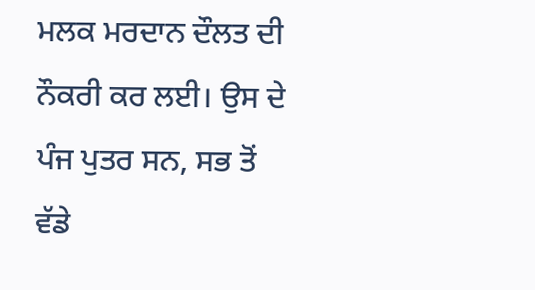ਮਲਕ ਮਰਦਾਨ ਦੌਲਤ ਦੀ ਨੌਕਰੀ ਕਰ ਲਈ। ਉਸ ਦੇ ਪੰਜ ਪੁਤਰ ਸਨ, ਸਭ ਤੋਂ ਵੱਡੇ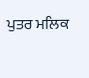ਪੁਤਰ ਮਲਿਕ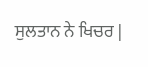ਸੁਲਤਾਨ ਨੇ ਖਿਚਰ |